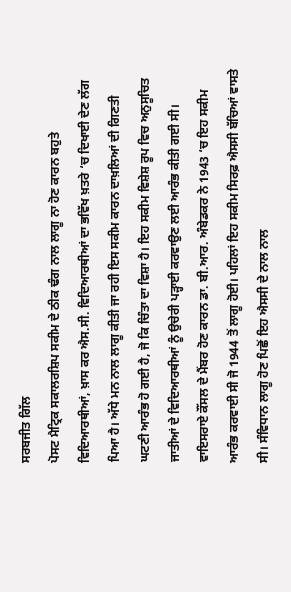ਸਰਬਜੀਤ ਗਿੱਲ
ਪੋਸਟ ਮੈਟ੍ਰਿਕ ਸਕਾਲਰਸ਼ਿਪ ਸਕੀਮ ਦੇ ਠੀਕ ਢੰਗ ਨਾਲ ਲਾਗੂ ਨਾ ਹੋਣ ਕਾਰਨ ਬਹੁਤੇ ਵਿਦਿਆਰਥੀਆਂ, ਖ਼ਾਸ ਕਰ ਐਸ.ਸੀ. ਵਿਦਿਆਰਥੀਆਂ ਦਾ ਭਵਿੱਖ ਖ਼ਤਰੇ ‘ਚ ਦਿਖਾਈ ਦੇਣ ਲੱਗ ਪਿਆ ਹੈ। ਅੱਧੇ ਮਨ ਨਾਲ ਲਾਗੂ ਕੀਤੀ ਜਾ ਰਹੀ ਇਸ ਸਕੀਮ ਕਾਰਨ ਦਾਖ਼ਲਿਆਂ ਦੀ ਗਿਣਤੀ ਘਟਣੀ ਆਰੰਭ ਹੋ ਗਈ ਹੈ, ਜੋ ਕਿ ਚਿੰਤਾ ਦਾ ਵਿਸ਼ਾ ਹੈ। ਇਹ ਸਕੀਮ ਵਿਸ਼ੇਸ਼ ਰੂਪ ਵਿਚ ਅਨੁਸੂਚਿਤ ਜਾਤੀਆਂ ਦੇ ਵਿਦਿਆਰਥੀਆਂ ਨੂੰ ਉਚੇਰੀ ਪੜ੍ਹਾਈ ਕਰਵਾਉਣ ਲਈ ਆਰੰਭ ਕੀਤੀ ਗਈ ਸੀ।
ਵਾਇਸਰਾਏ ਕੌਂਸਲ ਦੇ ਮੈਂਬਰ ਹੋਣ ਕਾਰਨ ਡਾ. ਬੀ.ਆਰ. ਅੰਬੇਡਕਰ ਨੇ 1943 ‘ਚ ਇਹ ਸਕੀਮ ਆਰੰਭ ਕਰਵਾਈ ਸੀ ਜੋ 1944 ਤੋਂ ਲਾਗੂ ਹੋਈ। ਪਹਿਲਾਂ ਇਹ ਸਕੀਮ ਸਿਰਫ਼ ਐਸਸੀ ਬੱਚਿਆਂ ਵਾਸਤੇ ਸੀ। ਸੰਵਿਧਾਨ ਲਾਗੂ ਹੋਣ ਪਿਛੋਂ ਇਹ ਐਸਸੀ ਦੇ ਨਾਲ ਨਾਲ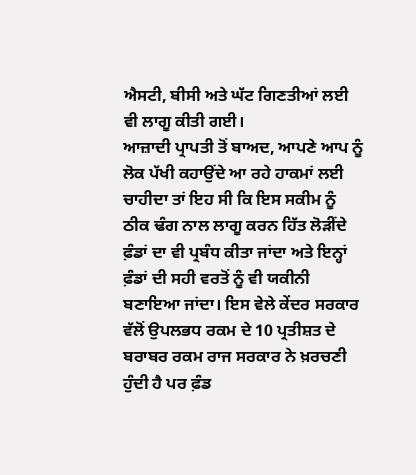ਐਸਟੀ, ਬੀਸੀ ਅਤੇ ਘੱਟ ਗਿਣਤੀਆਂ ਲਈ ਵੀ ਲਾਗੂ ਕੀਤੀ ਗਈ।
ਆਜ਼ਾਦੀ ਪ੍ਰਾਪਤੀ ਤੋਂ ਬਾਅਦ, ਆਪਣੇ ਆਪ ਨੂੰ ਲੋਕ ਪੱਖੀ ਕਹਾਉਂਦੇ ਆ ਰਹੇ ਹਾਕਮਾਂ ਲਈ ਚਾਹੀਦਾ ਤਾਂ ਇਹ ਸੀ ਕਿ ਇਸ ਸਕੀਮ ਨੂੰ ਠੀਕ ਢੰਗ ਨਾਲ ਲਾਗੂ ਕਰਨ ਹਿੱਤ ਲੋੜੀਂਦੇ ਫ਼ੰਡਾਂ ਦਾ ਵੀ ਪ੍ਰਬੰਧ ਕੀਤਾ ਜਾਂਦਾ ਅਤੇ ਇਨ੍ਹਾਂ ਫ਼ੰਡਾਂ ਦੀ ਸਹੀ ਵਰਤੋਂ ਨੂੰ ਵੀ ਯਕੀਨੀ ਬਣਾਇਆ ਜਾਂਦਾ। ਇਸ ਵੇਲੇ ਕੇਂਦਰ ਸਰਕਾਰ ਵੱਲੋਂ ਉਪਲਭਧ ਰਕਮ ਦੇ 10 ਪ੍ਰਤੀਸ਼ਤ ਦੇ ਬਰਾਬਰ ਰਕਮ ਰਾਜ ਸਰਕਾਰ ਨੇ ਖ਼ਰਚਣੀ ਹੁੰਦੀ ਹੈ ਪਰ ਫ਼ੰਡ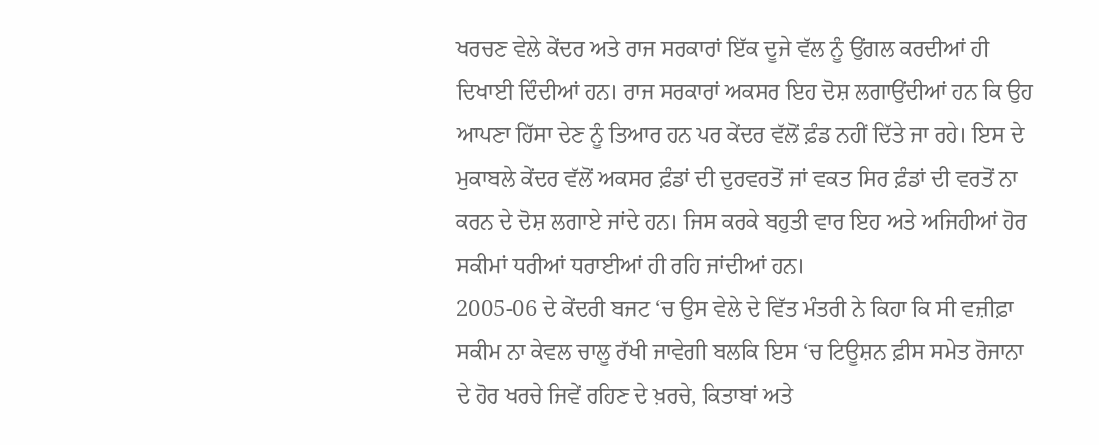ਖਰਚਣ ਵੇਲੇ ਕੇਂਦਰ ਅਤੇ ਰਾਜ ਸਰਕਾਰਾਂ ਇੱਕ ਦੂਜੇ ਵੱਲ ਨੂੰ ਉਂਗਲ ਕਰਦੀਆਂ ਹੀ ਦਿਖਾਈ ਦਿੰਦੀਆਂ ਹਨ। ਰਾਜ ਸਰਕਾਰਾਂ ਅਕਸਰ ਇਹ ਦੋਸ਼ ਲਗਾਉਂਦੀਆਂ ਹਨ ਕਿ ਉਹ ਆਪਣਾ ਹਿੱਸਾ ਦੇਣ ਨੂੰ ਤਿਆਰ ਹਨ ਪਰ ਕੇਂਦਰ ਵੱਲੋਂ ਫ਼ੰਡ ਨਹੀਂ ਦਿੱਤੇ ਜਾ ਰਹੇ। ਇਸ ਦੇ ਮੁਕਾਬਲੇ ਕੇਂਦਰ ਵੱਲੋਂ ਅਕਸਰ ਫ਼ੰਡਾਂ ਦੀ ਦੁਰਵਰਤੋਂ ਜਾਂ ਵਕਤ ਸਿਰ ਫ਼ੰਡਾਂ ਦੀ ਵਰਤੋਂ ਨਾ ਕਰਨ ਦੇ ਦੋਸ਼ ਲਗਾਏ ਜਾਂਦੇ ਹਨ। ਜਿਸ ਕਰਕੇ ਬਹੁਤੀ ਵਾਰ ਇਹ ਅਤੇ ਅਜਿਹੀਆਂ ਹੋਰ ਸਕੀਮਾਂ ਧਰੀਆਂ ਧਰਾਈਆਂ ਹੀ ਰਹਿ ਜਾਂਦੀਆਂ ਹਨ।
2005-06 ਦੇ ਕੇਂਦਰੀ ਬਜਟ ‘ਚ ਉਸ ਵੇਲੇ ਦੇ ਵਿੱਤ ਮੰਤਰੀ ਨੇ ਕਿਹਾ ਕਿ ਸੀ ਵਜ਼ੀਫ਼ਾ ਸਕੀਮ ਨਾ ਕੇਵਲ ਚਾਲੂ ਰੱਖੀ ਜਾਵੇਗੀ ਬਲਕਿ ਇਸ ‘ਚ ਟਿਊਸ਼ਨ ਫ਼ੀਸ ਸਮੇਤ ਰੋਜਾਨਾ ਦੇ ਹੋਰ ਖਰਚੇ ਜਿਵੇਂ ਰਹਿਣ ਦੇ ਖ਼ਰਚੇ, ਕਿਤਾਬਾਂ ਅਤੇ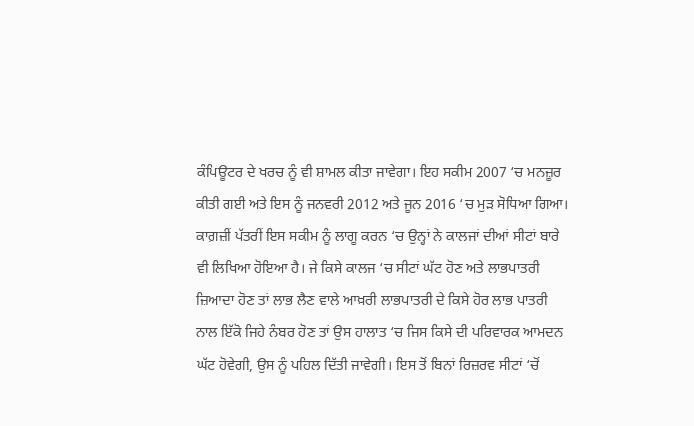ਕੰਪਿਊਟਰ ਦੇ ਖਰਚ ਨੂੰ ਵੀ ਸ਼ਾਮਲ ਕੀਤਾ ਜਾਵੇਗਾ। ਇਹ ਸਕੀਮ 2007 ‘ਚ ਮਨਜ਼ੂਰ ਕੀਤੀ ਗਈ ਅਤੇ ਇਸ ਨੂੰ ਜਨਵਰੀ 2012 ਅਤੇ ਜੂਨ 2016 ‘ਚ ਮੁੜ ਸੋਧਿਆ ਗਿਆ। ਕਾਗ਼ਜ਼ੀਂ ਪੱਤਰੀਂ ਇਸ ਸਕੀਮ ਨੂੰ ਲਾਗੂ ਕਰਨ ‘ਚ ਉਨ੍ਹਾਂ ਨੇ ਕਾਲਜਾਂ ਦੀਆਂ ਸੀਟਾਂ ਬਾਰੇ ਵੀ ਲਿਖਿਆ ਹੋਇਆ ਹੈ। ਜੇ ਕਿਸੇ ਕਾਲਜ ‘ਚ ਸੀਟਾਂ ਘੱਟ ਹੋਣ ਅਤੇ ਲਾਭਪਾਤਰੀ ਜ਼ਿਆਦਾ ਹੋਣ ਤਾਂ ਲਾਭ ਲੈਣ ਵਾਲੇ ਆਖ਼ਰੀ ਲਾਭਪਾਤਰੀ ਦੇ ਕਿਸੇ ਹੋਰ ਲਾਭ ਪਾਤਰੀ ਨਾਲ ਇੱਕੋ ਜਿਹੇ ਨੰਬਰ ਹੋਣ ਤਾਂ ਉਸ ਹਾਲਾਤ ‘ਚ ਜਿਸ ਕਿਸੇ ਦੀ ਪਰਿਵਾਰਕ ਆਮਦਨ ਘੱਟ ਹੋਵੇਗੀ, ਉਸ ਨੂੰ ਪਹਿਲ ਦਿੱਤੀ ਜਾਵੇਗੀ। ਇਸ ਤੋਂ ਬਿਨਾਂ ਰਿਜ਼ਰਵ ਸੀਟਾਂ ‘ਚੋਂ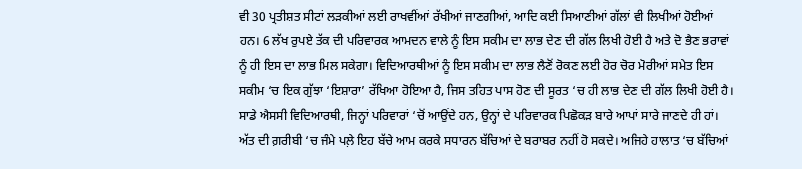ਵੀ 30 ਪ੍ਰਤੀਸ਼ਤ ਸੀਟਾਂ ਲੜਕੀਆਂ ਲਈ ਰਾਖਵੀਂਆਂ ਰੱਖੀਆਂ ਜਾਣਗੀਆਂ, ਆਦਿ ਕਈ ਸਿਆਣੀਆਂ ਗੱਲਾਂ ਵੀ ਲਿਖੀਆਂ ਹੋਈਆਂ ਹਨ। 6 ਲੱਖ ਰੁਪਏ ਤੱਕ ਦੀ ਪਰਿਵਾਰਕ ਆਮਦਨ ਵਾਲੇ ਨੂੰ ਇਸ ਸਕੀਮ ਦਾ ਲਾਭ ਦੇਣ ਦੀ ਗੱਲ ਲਿਖੀ ਹੋਈ ਹੈ ਅਤੇ ਦੋ ਭੈਣ ਭਰਾਵਾਂ ਨੂੰ ਹੀ ਇਸ ਦਾ ਲਾਭ ਮਿਲ ਸਕੇਗਾ। ਵਿਦਿਆਰਥੀਆਂ ਨੂੰ ਇਸ ਸਕੀਮ ਦਾ ਲਾਭ ਲੈਣੋਂ ਰੋਕਣ ਲਈ ਹੋਰ ਚੋਰ ਮੋਰੀਆਂ ਸਮੇਤ ਇਸ ਸਕੀਮ ‘ਚ ਇਕ ਗੁੱਝਾ ‘ਇਸ਼ਾਰਾ’ ਰੱਖਿਆ ਹੋਇਆ ਹੈ, ਜਿਸ ਤਹਿਤ ਪਾਸ ਹੋਣ ਦੀ ਸੂਰਤ ‘ਚ ਹੀ ਲਾਭ ਦੇਣ ਦੀ ਗੱਲ ਲਿਖੀ ਹੋਈ ਹੈ।
ਸਾਡੇ ਐਸਸੀ ਵਿਦਿਆਰਥੀ, ਜਿਨ੍ਹਾਂ ਪਰਿਵਾਰਾਂ ‘ਚੋਂ ਆਉਂਦੇ ਹਨ, ਉਨ੍ਹਾਂ ਦੇ ਪਰਿਵਾਰਕ ਪਿਛੋਕੜ ਬਾਰੇ ਆਪਾਂ ਸਾਰੇ ਜਾਣਦੇ ਹੀ ਹਾਂ। ਅੱਤ ਦੀ ਗ਼ਰੀਬੀ ‘ਚ ਜੰਮੇ ਪਲ਼ੇ ਇਹ ਬੱਚੇ ਆਮ ਕਰਕੇ ਸਧਾਰਨ ਬੱਚਿਆਂ ਦੇ ਬਰਾਬਰ ਨਹੀਂ ਹੋ ਸਕਦੇ। ਅਜਿਹੇ ਹਾਲਾਤ ‘ਚ ਬੱਚਿਆਂ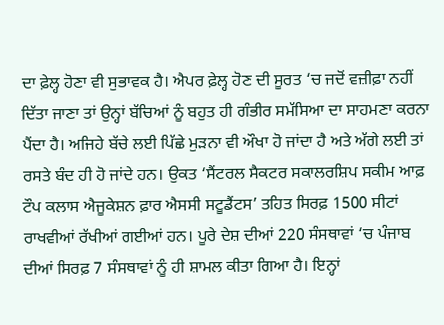ਦਾ ਫ਼ੇਲ੍ਹ ਹੋਣਾ ਵੀ ਸੁਭਾਵਕ ਹੈ। ਐਪਰ ਫ਼ੇਲ੍ਹ ਹੋਣ ਦੀ ਸੂਰਤ ‘ਚ ਜਦੋਂ ਵਜ਼ੀਫ਼ਾ ਨਹੀਂ ਦਿੱਤਾ ਜਾਣਾ ਤਾਂ ਉਨ੍ਹਾਂ ਬੱਚਿਆਂ ਨੂੰ ਬਹੁਤ ਹੀ ਗੰਭੀਰ ਸਮੱਸਿਆ ਦਾ ਸਾਹਮਣਾ ਕਰਨਾ ਪੈਂਦਾ ਹੈ। ਅਜਿਹੇ ਬੱਚੇ ਲਈ ਪਿੱਛੇ ਮੁੜਨਾ ਵੀ ਔਖਾ ਹੋ ਜਾਂਦਾ ਹੈ ਅਤੇ ਅੱਗੇ ਲਈ ਤਾਂ ਰਸਤੇ ਬੰਦ ਹੀ ਹੋ ਜਾਂਦੇ ਹਨ। ਉਕਤ ‘ਸੈਂਟਰਲ ਸੈਕਟਰ ਸਕਾਲਰਸ਼ਿਪ ਸਕੀਮ ਆਫ਼ ਟੌਪ ਕਲਾਸ ਐਜੂਕੇਸ਼ਨ ਫ਼ਾਰ ਐਸਸੀ ਸਟੂਡੈਂਟਸ’ ਤਹਿਤ ਸਿਰਫ਼ 1500 ਸੀਟਾਂ ਰਾਖਵੀਆਂ ਰੱਖੀਆਂ ਗਈਆਂ ਹਨ। ਪੂਰੇ ਦੇਸ਼ ਦੀਆਂ 220 ਸੰਸਥਾਵਾਂ ‘ਚ ਪੰਜਾਬ ਦੀਆਂ ਸਿਰਫ਼ 7 ਸੰਸਥਾਵਾਂ ਨੂੰ ਹੀ ਸ਼ਾਮਲ ਕੀਤਾ ਗਿਆ ਹੈ। ਇਨ੍ਹਾਂ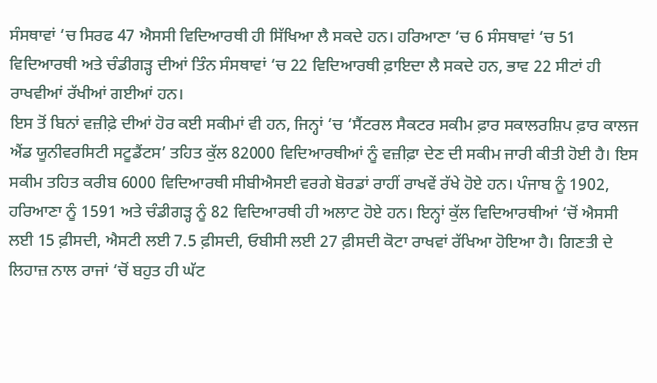ਸੰਸਥਾਵਾਂ ‘ਚ ਸਿਰਫ 47 ਐਸਸੀ ਵਿਦਿਆਰਥੀ ਹੀ ਸਿੱਖਿਆ ਲੈ ਸਕਦੇ ਹਨ। ਹਰਿਆਣਾ ‘ਚ 6 ਸੰਸਥਾਵਾਂ ‘ਚ 51 ਵਿਦਿਆਰਥੀ ਅਤੇ ਚੰਡੀਗੜ੍ਹ ਦੀਆਂ ਤਿੰਨ ਸੰਸਥਾਵਾਂ ‘ਚ 22 ਵਿਦਿਆਰਥੀ ਫ਼ਾਇਦਾ ਲੈ ਸਕਦੇ ਹਨ, ਭਾਵ 22 ਸੀਟਾਂ ਹੀ ਰਾਖਵੀਆਂ ਰੱਖੀਆਂ ਗਈਆਂ ਹਨ।
ਇਸ ਤੋਂ ਬਿਨਾਂ ਵਜ਼ੀਫ਼ੇ ਦੀਆਂ ਹੋਰ ਕਈ ਸਕੀਮਾਂ ਵੀ ਹਨ, ਜਿਨ੍ਹਾਂ ‘ਚ ‘ਸੈਂਟਰਲ ਸੈਕਟਰ ਸਕੀਮ ਫ਼ਾਰ ਸਕਾਲਰਸ਼ਿਪ ਫ਼ਾਰ ਕਾਲਜ ਐਂਡ ਯੂਨੀਵਰਸਿਟੀ ਸਟੂਡੈਂਟਸ’ ਤਹਿਤ ਕੁੱਲ 82000 ਵਿਦਿਆਰਥੀਆਂ ਨੂੰ ਵਜ਼ੀਫ਼ਾ ਦੇਣ ਦੀ ਸਕੀਮ ਜਾਰੀ ਕੀਤੀ ਹੋਈ ਹੈ। ਇਸ ਸਕੀਮ ਤਹਿਤ ਕਰੀਬ 6000 ਵਿਦਿਆਰਥੀ ਸੀਬੀਐਸਈ ਵਰਗੇ ਬੋਰਡਾਂ ਰਾਹੀਂ ਰਾਖਵੇਂ ਰੱਖੇ ਹੋਏ ਹਨ। ਪੰਜਾਬ ਨੂੰ 1902, ਹਰਿਆਣਾ ਨੂੰ 1591 ਅਤੇ ਚੰਡੀਗੜ੍ਹ ਨੂੰ 82 ਵਿਦਿਆਰਥੀ ਹੀ ਅਲਾਟ ਹੋਏ ਹਨ। ਇਨ੍ਹਾਂ ਕੁੱਲ ਵਿਦਿਆਰਥੀਆਂ ‘ਚੋਂ ਐਸਸੀ ਲਈ 15 ਫ਼ੀਸਦੀ, ਐਸਟੀ ਲਈ 7.5 ਫ਼ੀਸਦੀ, ਓਬੀਸੀ ਲਈ 27 ਫ਼ੀਸਦੀ ਕੋਟਾ ਰਾਖਵਾਂ ਰੱਖਿਆ ਹੋਇਆ ਹੈ। ਗਿਣਤੀ ਦੇ ਲਿਹਾਜ਼ ਨਾਲ ਰਾਜਾਂ ‘ਚੋਂ ਬਹੁਤ ਹੀ ਘੱਟ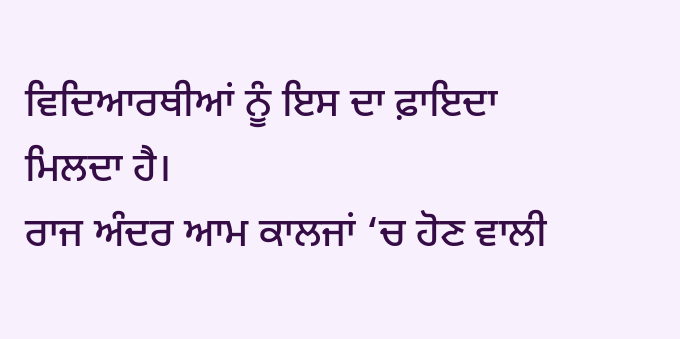ਵਿਦਿਆਰਥੀਆਂ ਨੂੰ ਇਸ ਦਾ ਫ਼ਾਇਦਾ ਮਿਲਦਾ ਹੈ।
ਰਾਜ ਅੰਦਰ ਆਮ ਕਾਲਜਾਂ ‘ਚ ਹੋਣ ਵਾਲੀ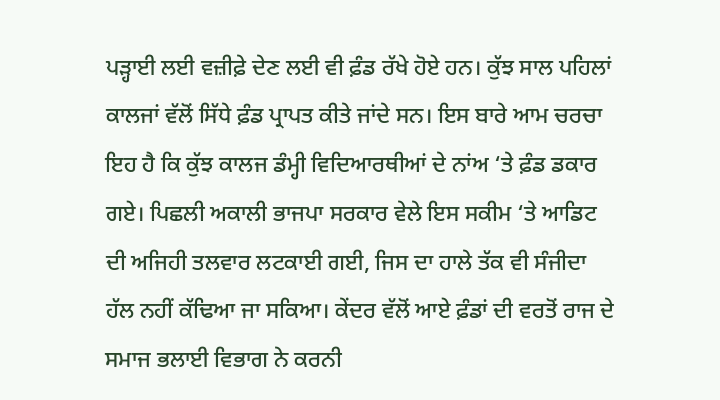ਪੜ੍ਹਾਈ ਲਈ ਵਜ਼ੀਫ਼ੇ ਦੇਣ ਲਈ ਵੀ ਫ਼ੰਡ ਰੱਖੇ ਹੋਏ ਹਨ। ਕੁੱਝ ਸਾਲ ਪਹਿਲਾਂ ਕਾਲਜਾਂ ਵੱਲੋਂ ਸਿੱਧੇ ਫ਼ੰਡ ਪ੍ਰਾਪਤ ਕੀਤੇ ਜਾਂਦੇ ਸਨ। ਇਸ ਬਾਰੇ ਆਮ ਚਰਚਾ ਇਹ ਹੈ ਕਿ ਕੁੱਝ ਕਾਲਜ ਡੰਮ੍ਹੀ ਵਿਦਿਆਰਥੀਆਂ ਦੇ ਨਾਂਅ ‘ਤੇ ਫ਼ੰਡ ਡਕਾਰ ਗਏ। ਪਿਛਲੀ ਅਕਾਲੀ ਭਾਜਪਾ ਸਰਕਾਰ ਵੇਲੇ ਇਸ ਸਕੀਮ ‘ਤੇ ਆਡਿਟ ਦੀ ਅਜਿਹੀ ਤਲਵਾਰ ਲਟਕਾਈ ਗਈ, ਜਿਸ ਦਾ ਹਾਲੇ ਤੱਕ ਵੀ ਸੰਜੀਦਾ ਹੱਲ ਨਹੀਂ ਕੱਢਿਆ ਜਾ ਸਕਿਆ। ਕੇਂਦਰ ਵੱਲੋਂ ਆਏ ਫ਼ੰਡਾਂ ਦੀ ਵਰਤੋਂ ਰਾਜ ਦੇ ਸਮਾਜ ਭਲਾਈ ਵਿਭਾਗ ਨੇ ਕਰਨੀ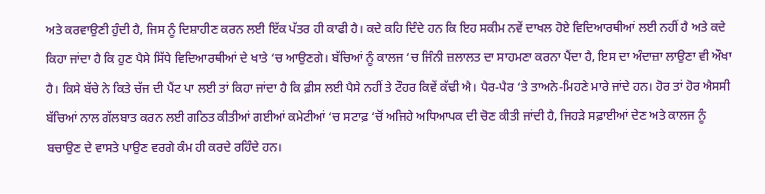ਅਤੇ ਕਰਵਾਉਣੀ ਹੁੰਦੀ ਹੈ, ਜਿਸ ਨੂੰ ਦਿਸ਼ਾਹੀਣ ਕਰਨ ਲਈ ਇੱਕ ਪੱਤਰ ਹੀ ਕਾਫੀ ਹੈ। ਕਦੇ ਕਹਿ ਦਿੰਦੇ ਹਨ ਕਿ ਇਹ ਸਕੀਮ ਨਵੇਂ ਦਾਖਲ ਹੋਏ ਵਿਦਿਆਰਥੀਆਂ ਲਈ ਨਹੀਂ ਹੈ ਅਤੇ ਕਦੇ ਕਿਹਾ ਜਾਂਦਾ ਹੈ ਕਿ ਹੁਣ ਪੈਸੇ ਸਿੱਧੇ ਵਿਦਿਆਰਥੀਆਂ ਦੇ ਖਾਤੇ ‘ਚ ਆਉਣਗੇ। ਬੱਚਿਆਂ ਨੂੰ ਕਾਲਜ ‘ਚ ਜਿੰਨੀ ਜ਼ਲਾਲਤ ਦਾ ਸਾਹਮਣਾ ਕਰਨਾ ਪੈਂਦਾ ਹੈ, ਇਸ ਦਾ ਅੰਦਾਜ਼ਾ ਲਾਉਣਾ ਵੀ ਔਖਾ ਹੈ। ਕਿਸੇ ਬੱਚੇ ਨੇ ਕਿਤੇ ਚੱਜ ਦੀ ਪੈਂਟ ਪਾ ਲਈ ਤਾਂ ਕਿਹਾ ਜਾਂਦਾ ਹੈ ਕਿ ਫ਼ੀਸ ਲਈ ਪੈਸੇ ਨਹੀਂ ਤੇ ਟੌਹਰ ਕਿਵੇਂ ਕੱਢੀ ਐ। ਪੈਰ-ਪੈਰ ‘ਤੇ ਤਾਅਨੇ-ਮਿਹਣੇ ਮਾਰੇ ਜਾਂਦੇ ਹਨ। ਹੋਰ ਤਾਂ ਹੋਰ ਐਸਸੀ ਬੱਚਿਆਂ ਨਾਲ ਗੱਲਬਾਤ ਕਰਨ ਲਈ ਗਠਿਤ ਕੀਤੀਆਂ ਗਈਆਂ ਕਮੇਟੀਆਂ ‘ਚ ਸਟਾਫ਼ ‘ਚੋਂ ਅਜਿਹੇ ਅਧਿਆਪਕ ਦੀ ਚੋਣ ਕੀਤੀ ਜਾਂਦੀ ਹੈ, ਜਿਹੜੇ ਸਫ਼ਾਈਆਂ ਦੇਣ ਅਤੇ ਕਾਲਜ ਨੂੰ ਬਚਾਉਣ ਦੇ ਵਾਸਤੇ ਪਾਉਣ ਵਰਗੇ ਕੰਮ ਹੀ ਕਰਦੇ ਰਹਿੰਦੇ ਹਨ।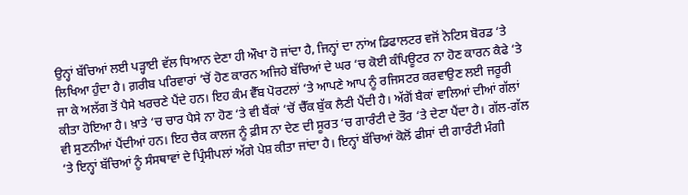ਉਨ੍ਹਾਂ ਬੱਚਿਆਂ ਲਈ ਪੜ੍ਹਾਈ ਵੱਲ ਧਿਆਨ ਦੇਣਾ ਹੀ ਔਖਾ ਹੋ ਜਾਂਦਾ ਹੈ, ਜਿਨ੍ਹਾਂ ਦਾ ਨਾਂਅ ਡਿਫਾਲਟਰ ਵਜੋਂ ਨੋਟਿਸ ਬੋਰਡ ‘ਤੇ ਲਿਖਿਆ ਹੁੰਦਾ ਹੈ। ਗ਼ਰੀਬ ਪਰਿਵਾਰਾਂ ‘ਚੋਂ ਹੋਣ ਕਾਰਨ ਅਜਿਹੇ ਬੱਚਿਆਂ ਦੇ ਘਰ ‘ਚ ਕੋਈ ਕੰਪਿਊਟਰ ਨਾ ਹੋਣ ਕਾਰਨ ਕੈਫੇ ‘ਤੇ ਜਾ ਕੇ ਅਲੱਗ ਤੋਂ ਪੈਸੇ ਖਰਚਣੇ ਪੈਂਦੇ ਹਨ। ਇਹ ਕੰਮ ਵੈੱਬ ਪੋਰਟਲਾਂ ‘ਤੇ ਆਪਣੇ ਆਪ ਨੂੰ ਰਜਿਸਟਰ ਕਰਵਾਉਣ ਲਈ ਜਰੂਰੀ ਕੀਤਾ ਹੋਇਆ ਹੈ। ਖ਼ਾਤੇ ‘ਚ ਚਾਰ ਪੈਸੇ ਨਾ ਹੋਣ ‘ਤੇ ਵੀ ਬੈਂਕਾਂ ‘ਚੋਂ ਚੈੱਕ ਬੁੱਕ ਲੈਣੀ ਪੈਂਦੀ ਹੈ। ਅੱਗੋਂ ਬੈਕਾਂ ਵਾਲਿਆਂ ਦੀਆਂ ਗੱਲਾਂ ਵੀ ਸੁਣਨੀਆਂ ਪੈਂਦੀਆਂ ਹਨ। ਇਹ ਚੈਕ ਕਾਲਜ ਨੂੰ ਫ਼ੀਸ ਨਾ ਦੇਣ ਦੀ ਸੂਰਤ ‘ਚ ਗਾਰੰਟੀ ਦੇ ਤੌਰ ‘ਤੇ ਦੇਣਾ ਪੈਂਦਾ ਹੈ। ਗੱਲ-ਗੱਲ ‘ਤੇ ਇਨ੍ਹਾਂ ਬੱਚਿਆਂ ਨੂੰ ਸੰਸਥਾਵਾਂ ਦੇ ਪ੍ਰਿੰਸੀਪਲਾਂ ਅੱਗੇ ਪੇਸ਼ ਕੀਤਾ ਜਾਂਦਾ ਹੈ। ਇਨ੍ਹਾਂ ਬੱਚਿਆਂ ਕੋਲੋਂ ਫੀਸਾਂ ਦੀ ਗਾਰੰਟੀ ਮੰਗੀ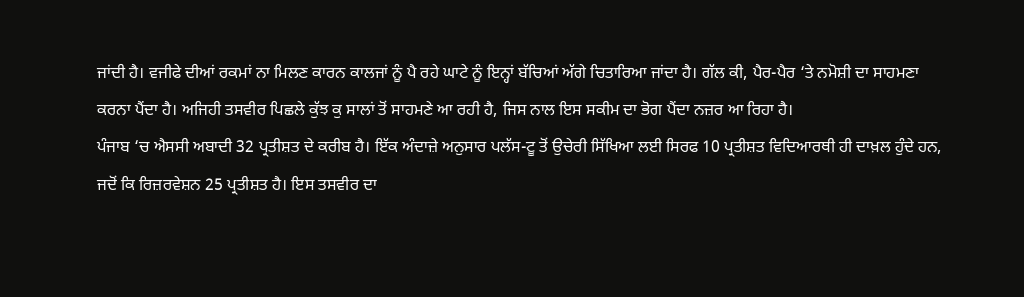ਜਾਂਦੀ ਹੈ। ਵਜੀਫੇ ਦੀਆਂ ਰਕਮਾਂ ਨਾ ਮਿਲਣ ਕਾਰਨ ਕਾਲਜਾਂ ਨੂੰ ਪੈ ਰਹੇ ਘਾਟੇ ਨੂੰ ਇਨ੍ਹਾਂ ਬੱਚਿਆਂ ਅੱਗੇ ਚਿਤਾਰਿਆ ਜਾਂਦਾ ਹੈ। ਗੱਲ ਕੀ, ਪੈਰ-ਪੈਰ ‘ਤੇ ਨਮੋਸ਼ੀ ਦਾ ਸਾਹਮਣਾ ਕਰਨਾ ਪੈਂਦਾ ਹੈ। ਅਜਿਹੀ ਤਸਵੀਰ ਪਿਛਲੇ ਕੁੱਝ ਕੁ ਸਾਲਾਂ ਤੋਂ ਸਾਹਮਣੇ ਆ ਰਹੀ ਹੈ, ਜਿਸ ਨਾਲ ਇਸ ਸਕੀਮ ਦਾ ਭੋਗ ਪੈਂਦਾ ਨਜ਼ਰ ਆ ਰਿਹਾ ਹੈ।
ਪੰਜਾਬ ‘ਚ ਐਸਸੀ ਅਬਾਦੀ 32 ਪ੍ਰਤੀਸ਼ਤ ਦੇ ਕਰੀਬ ਹੈ। ਇੱਕ ਅੰਦਾਜ਼ੇ ਅਨੁਸਾਰ ਪਲੱਸ-ਟੂ ਤੋਂ ਉਚੇਰੀ ਸਿੱਖਿਆ ਲਈ ਸਿਰਫ 10 ਪ੍ਰਤੀਸ਼ਤ ਵਿਦਿਆਰਥੀ ਹੀ ਦਾਖ਼ਲ ਹੁੰਦੇ ਹਨ, ਜਦੋਂ ਕਿ ਰਿਜ਼ਰਵੇਸ਼ਨ 25 ਪ੍ਰਤੀਸ਼ਤ ਹੈ। ਇਸ ਤਸਵੀਰ ਦਾ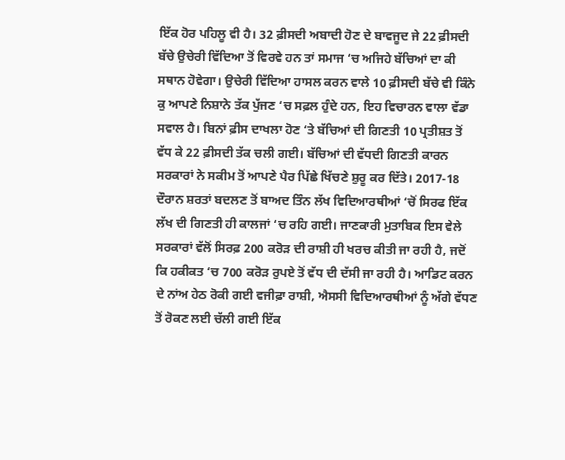ਇੱਕ ਹੋਰ ਪਹਿਲੂ ਵੀ ਹੈ। 32 ਫ਼ੀਸਦੀ ਅਬਾਦੀ ਹੋਣ ਦੇ ਬਾਵਜੂਦ ਜੇ 22 ਫ਼ੀਸਦੀ ਬੱਚੇ ਉਚੇਰੀ ਵਿੱਦਿਆ ਤੋਂ ਵਿਰਵੇ ਹਨ ਤਾਂ ਸਮਾਜ ‘ਚ ਅਜਿਹੇ ਬੱਚਿਆਂ ਦਾ ਕੀ ਸਥਾਨ ਹੋਵੇਗਾ। ਉਚੇਰੀ ਵਿੱਦਿਆ ਹਾਸਲ ਕਰਨ ਵਾਲੇ 10 ਫ਼ੀਸਦੀ ਬੱਚੇ ਵੀ ਕਿੰਨੇ ਕੁ ਆਪਣੇ ਨਿਸ਼ਾਨੇ ਤੱਕ ਪੁੱਜਣ ‘ਚ ਸਫ਼ਲ ਹੁੰਦੇ ਹਨ, ਇਹ ਵਿਚਾਰਨ ਵਾਲਾ ਵੱਡਾ ਸਵਾਲ ਹੈ। ਬਿਨਾਂ ਫ਼ੀਸ ਦਾਖਲਾ ਹੋਣ ‘ਤੇ ਬੱਚਿਆਂ ਦੀ ਗਿਣਤੀ 10 ਪ੍ਰਤੀਸ਼ਤ ਤੋਂ ਵੱਧ ਕੇ 22 ਫ਼ੀਸਦੀ ਤੱਕ ਚਲੀ ਗਈ। ਬੱਚਿਆਂ ਦੀ ਵੱਧਦੀ ਗਿਣਤੀ ਕਾਰਨ ਸਰਕਾਰਾਂ ਨੇ ਸਕੀਮ ਤੋਂ ਆਪਣੇ ਪੈਰ ਪਿੱਛੇ ਖਿੱਚਣੇ ਸ਼ੁਰੂ ਕਰ ਦਿੱਤੇ। 2017-18 ਦੌਰਾਨ ਸ਼ਰਤਾਂ ਬਦਲਣ ਤੋਂ ਬਾਅਦ ਤਿੰਨ ਲੱਖ ਵਿਦਿਆਰਥੀਆਂ ‘ਚੋਂ ਸਿਰਫ ਇੱਕ ਲੱਖ ਦੀ ਗਿਣਤੀ ਹੀ ਕਾਲਜਾਂ ‘ਚ ਰਹਿ ਗਈ। ਜਾਣਕਾਰੀ ਮੁਤਾਬਿਕ ਇਸ ਵੇਲੇ ਸਰਕਾਰਾਂ ਵੱਲੋਂ ਸਿਰਫ਼ 200 ਕਰੋੜ ਦੀ ਰਾਸ਼ੀ ਹੀ ਖਰਚ ਕੀਤੀ ਜਾ ਰਹੀ ਹੈ, ਜਦੋਂ ਕਿ ਹਕੀਕਤ ‘ਚ 700 ਕਰੋੜ ਰੁਪਏ ਤੋਂ ਵੱਧ ਦੀ ਦੱਸੀ ਜਾ ਰਹੀ ਹੈ। ਆਡਿਟ ਕਰਨ ਦੇ ਨਾਂਅ ਹੇਠ ਰੋਕੀ ਗਈ ਵਜੀਫ਼ਾ ਰਾਸ਼ੀ, ਐਸਸੀ ਵਿਦਿਆਰਥੀਆਂ ਨੂੰ ਅੱਗੇ ਵੱਧਣ ਤੋਂ ਰੋਕਣ ਲਈ ਚੱਲੀ ਗਈ ਇੱਕ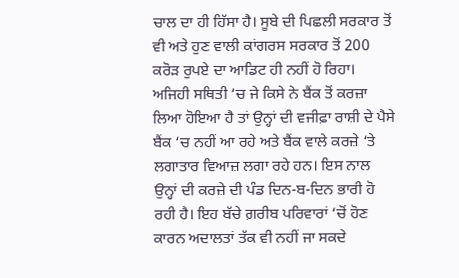ਚਾਲ ਦਾ ਹੀ ਹਿੱਸਾ ਹੈ। ਸੂਬੇ ਦੀ ਪਿਛਲੀ ਸਰਕਾਰ ਤੋਂ ਵੀ ਅਤੇ ਹੁਣ ਵਾਲੀ ਕਾਂਗਰਸ ਸਰਕਾਰ ਤੋਂ 200 ਕਰੋੜ ਰੁਪਏ ਦਾ ਆਡਿਟ ਹੀ ਨਹੀਂ ਹੋ ਰਿਹਾ। ਅਜਿਹੀ ਸਥਿਤੀ ‘ਚ ਜੇ ਕਿਸੇ ਨੇ ਬੈਂਕ ਤੋਂ ਕਰਜ਼ਾ ਲਿਆ ਹੋਇਆ ਹੈ ਤਾਂ ਉਨ੍ਹਾਂ ਦੀ ਵਜੀਫ਼ਾ ਰਾਸ਼ੀ ਦੇ ਪੈਸੇ ਬੈਂਕ ‘ਚ ਨਹੀਂ ਆ ਰਹੇ ਅਤੇ ਬੈਂਕ ਵਾਲੇ ਕਰਜ਼ੇ ‘ਤੇ ਲਗਾਤਾਰ ਵਿਆਜ਼ ਲਗਾ ਰਹੇ ਹਨ। ਇਸ ਨਾਲ ਉਨ੍ਹਾਂ ਦੀ ਕਰਜ਼ੇ ਦੀ ਪੰਡ ਦਿਨ-ਬ-ਦਿਨ ਭਾਰੀ ਹੋ ਰਹੀ ਹੈ। ਇਹ ਬੱਚੇ ਗ਼ਰੀਬ ਪਰਿਵਾਰਾਂ ‘ਚੋਂ ਹੋਣ ਕਾਰਨ ਅਦਾਲਤਾਂ ਤੱਕ ਵੀ ਨਹੀਂ ਜਾ ਸਕਦੇ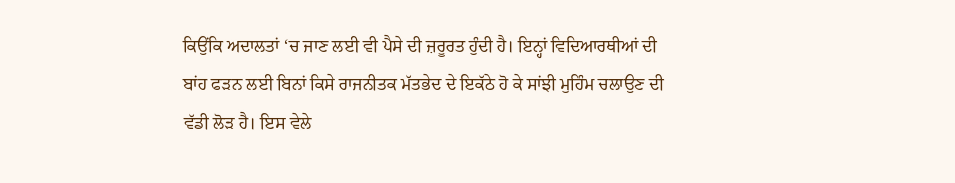ਕਿਉਂਕਿ ਅਦਾਲਤਾਂ ‘ਚ ਜਾਣ ਲਈ ਵੀ ਪੈਸੇ ਦੀ ਜ਼ਰੂਰਤ ਹੁੰਦੀ ਹੈ। ਇਨ੍ਹਾਂ ਵਿਦਿਆਰਥੀਆਂ ਦੀ ਬਾਂਹ ਫੜਨ ਲਈ ਬਿਨਾਂ ਕਿਸੇ ਰਾਜਨੀਤਕ ਮੱਤਭੇਦ ਦੇ ਇਕੱਠੇ ਹੋ ਕੇ ਸਾਂਝੀ ਮੁਹਿੰਮ ਚਲਾਉਣ ਦੀ ਵੱਡੀ ਲੋੜ ਹੈ। ਇਸ ਵੇਲੇ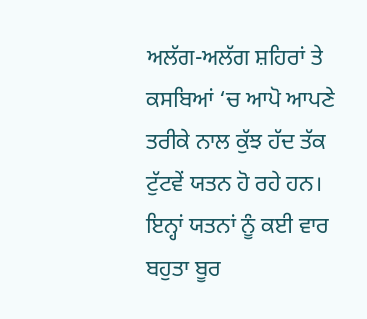ਅਲੱਗ-ਅਲੱਗ ਸ਼ਹਿਰਾਂ ਤੇ ਕਸਬਿਆਂ ‘ਚ ਆਪੋ ਆਪਣੇ ਤਰੀਕੇ ਨਾਲ ਕੁੱਝ ਹੱਦ ਤੱਕ ਟੁੱਟਵੇਂ ਯਤਨ ਹੋ ਰਹੇ ਹਨ। ਇਨ੍ਹਾਂ ਯਤਨਾਂ ਨੂੰ ਕਈ ਵਾਰ ਬਹੁਤਾ ਬੂਰ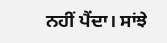ਨਹੀਂ ਪੈਂਦਾ। ਸਾਂਝੇ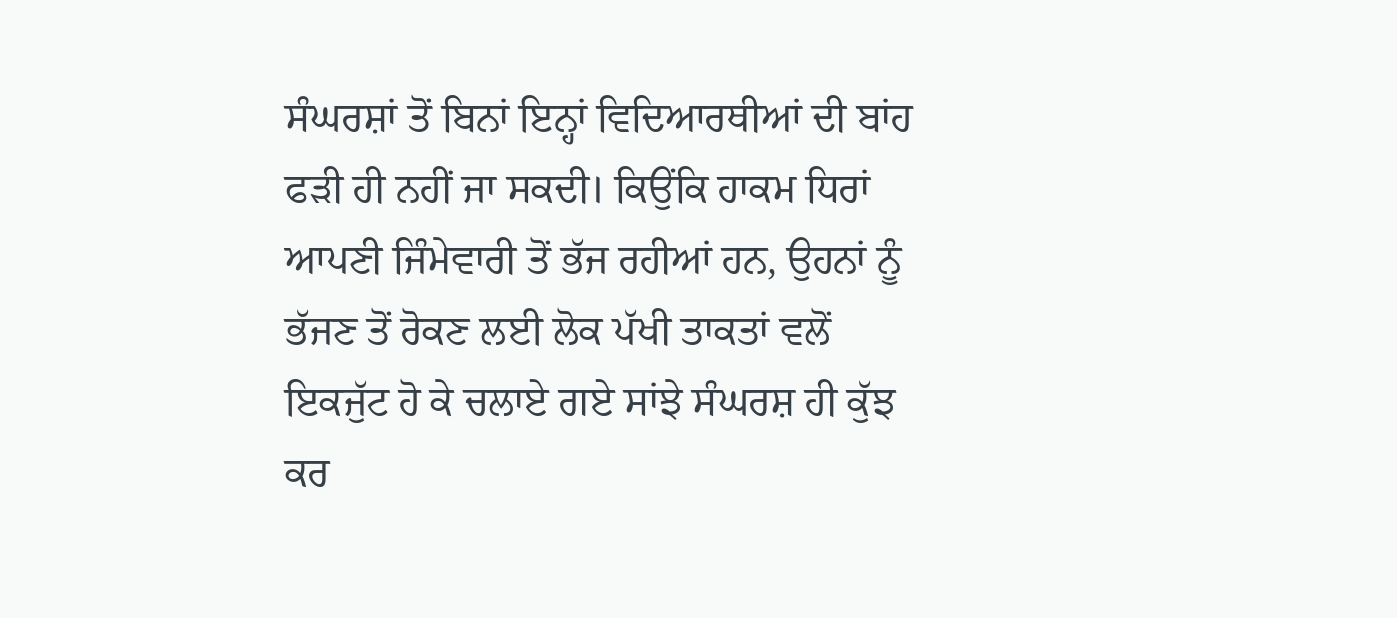ਸੰਘਰਸ਼ਾਂ ਤੋਂ ਬਿਨਾਂ ਇਨ੍ਹਾਂ ਵਿਦਿਆਰਥੀਆਂ ਦੀ ਬਾਂਹ ਫੜੀ ਹੀ ਨਹੀਂ ਜਾ ਸਕਦੀ। ਕਿਉਂਕਿ ਹਾਕਮ ਧਿਰਾਂ ਆਪਣੀ ਜਿੰਮੇਵਾਰੀ ਤੋਂ ਭੱਜ ਰਹੀਆਂ ਹਨ, ਉਹਨਾਂ ਨੂੰ ਭੱਜਣ ਤੋਂ ਰੋਕਣ ਲਈ ਲੋਕ ਪੱਖੀ ਤਾਕਤਾਂ ਵਲੋਂ ਇਕਜੁੱਟ ਹੋ ਕੇ ਚਲਾਏ ਗਏ ਸਾਂਝੇ ਸੰਘਰਸ਼ ਹੀ ਕੁੱਝ ਕਰ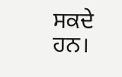ਸਕਦੇ ਹਨ।